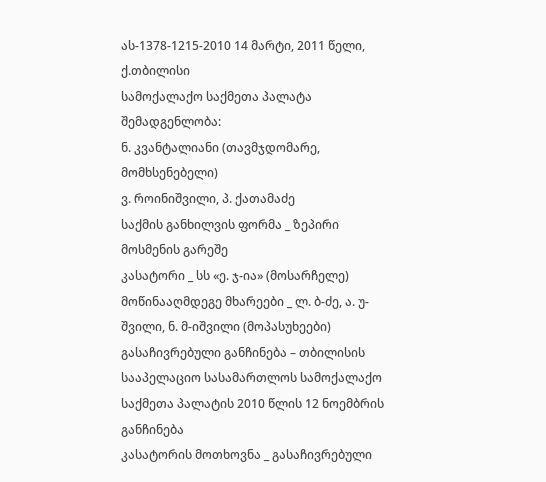ას-1378-1215-2010 14 მარტი, 2011 წელი,
ქ.თბილისი
სამოქალაქო საქმეთა პალატა
შემადგენლობა:
ნ. კვანტალიანი (თავმჯდომარე, მომხსენებელი)
ვ. როინიშვილი, პ. ქათამაძე
საქმის განხილვის ფორმა _ ზეპირი მოსმენის გარეშე
კასატორი _ სს «ე. ჯ-ია» (მოსარჩელე)
მოწინააღმდეგე მხარეები _ ლ. ბ-ძე, ა. უ-შვილი, ნ. მ-იშვილი (მოპასუხეები)
გასაჩივრებული განჩინება – თბილისის სააპელაციო სასამართლოს სამოქალაქო საქმეთა პალატის 2010 წლის 12 ნოემბრის განჩინება
კასატორის მოთხოვნა _ გასაჩივრებული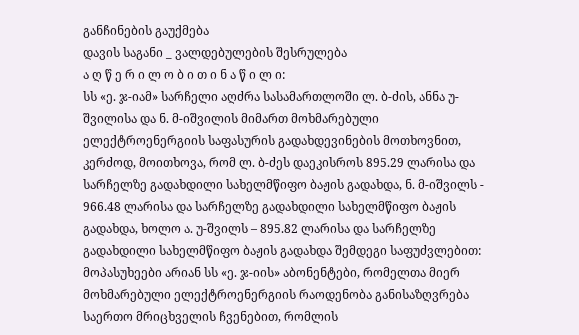განჩინების გაუქმება
დავის საგანი _ ვალდებულების შესრულება
ა ღ წ ე რ ი ლ ო ბ ი თ ი ნ ა წ ი ლ ი:
სს «ე. ჯ-იამ» სარჩელი აღძრა სასამართლოში ლ. ბ-ძის, ანნა უ-შვილისა და ნ. მ-იშვილის მიმართ მოხმარებული ელექტროენერგიის საფასურის გადახდევინების მოთხოვნით, კერძოდ, მოითხოვა, რომ ლ. ბ-ძეს დაეკისროს 895.29 ლარისა და სარჩელზე გადახდილი სახელმწიფო ბაჟის გადახდა, ნ. მ-იშვილს - 966.48 ლარისა და სარჩელზე გადახდილი სახელმწიფო ბაჟის გადახდა, ხოლო ა. უ-შვილს – 895.82 ლარისა და სარჩელზე გადახდილი სახელმწიფო ბაჟის გადახდა შემდეგი საფუძვლებით: მოპასუხეები არიან სს «ე. ჯ-იის» აბონენტები, რომელთა მიერ მოხმარებული ელექტროენერგიის რაოდენობა განისაზღვრება საერთო მრიცხველის ჩვენებით, რომლის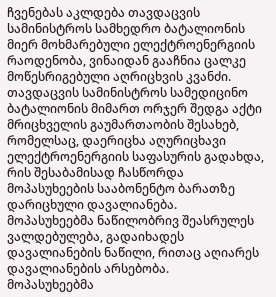ჩვენებას აკლდება თავდაცვის სამინისტროს სამხედრო ბატალიონის მიერ მოხმარებული ელექტროენერგიის რაოდენობა, ვინაიდან გააჩნია ცალკე მოწესრიგებული აღრიცხვის კვანძი. თავდაცვის სამინისტროს სამედიცინო ბატალიონის მიმართ ორჯერ შედგა აქტი მრიცხველის გაუმართაობის შესახებ, რომელსაც, დაერიცხა აღურიცხავი ელექტროენერგიის საფასურის გადახდა, რის შესაბამისად ჩასწორდა მოპასუხეების სააბონენტო ბარათზე დარიცხული დავალიანება. მოპასუხეებმა ნაწილობრივ შეასრულეს ვალდებულება, გადაიხადეს დავალიანების ნაწილი, რითაც აღიარეს დავალიანების არსებობა.
მოპასუხეებმა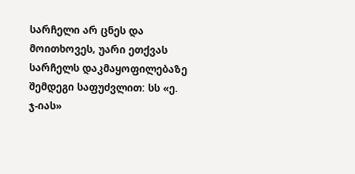სარჩელი არ ცნეს და მოითხოვეს, უარი ეთქვას სარჩელს დაკმაყოფილებაზე შემდეგი საფუძვლით: სს «ე. ჯ-იას»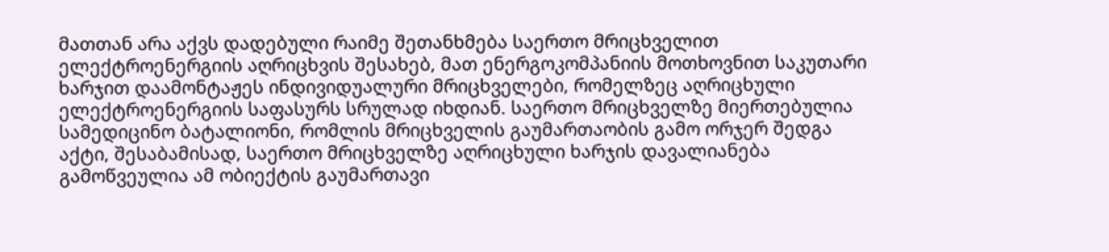მათთან არა აქვს დადებული რაიმე შეთანხმება საერთო მრიცხველით ელექტროენერგიის აღრიცხვის შესახებ, მათ ენერგოკომპანიის მოთხოვნით საკუთარი ხარჯით დაამონტაჟეს ინდივიდუალური მრიცხველები, რომელზეც აღრიცხული ელექტროენერგიის საფასურს სრულად იხდიან. საერთო მრიცხველზე მიერთებულია სამედიცინო ბატალიონი, რომლის მრიცხველის გაუმართაობის გამო ორჯერ შედგა აქტი, შესაბამისად, საერთო მრიცხველზე აღრიცხული ხარჯის დავალიანება გამოწვეულია ამ ობიექტის გაუმართავი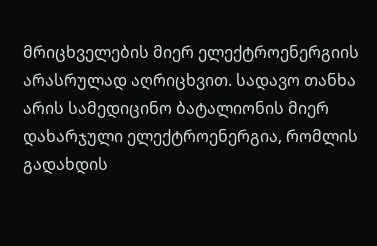მრიცხველების მიერ ელექტროენერგიის არასრულად აღრიცხვით. სადავო თანხა არის სამედიცინო ბატალიონის მიერ დახარჯული ელექტროენერგია, რომლის გადახდის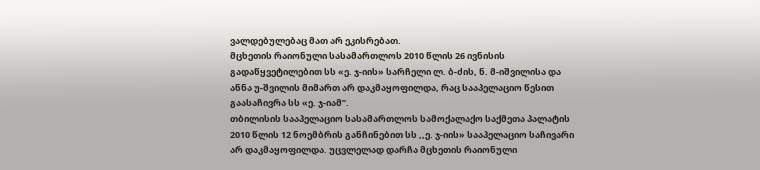ვალდებულებაც მათ არ ეკისრებათ.
მცხეთის რაიონული სასამართლოს 2010 წლის 26 ივნისის გადაწყვეტილებით სს «ე. ჯ-იის» სარჩელი ლ. ბ-ძის, ნ. მ-იშვილისა და ანნა უ-შვილის მიმართ არ დაკმაყოფილდა, რაც სააპელაციო წესით გაასაჩივრა სს «ე. ჯ-იამ”.
თბილისის სააპელაციო სასამართლოს სამოქალაქო საქმეთა პალატის 2010 წლის 12 ნოემბრის განჩინებით სს ,,ე. ჯ-იის» სააპელაციო საჩივარი არ დაკმაყოფილდა. უცვლელად დარჩა მცხეთის რაიონული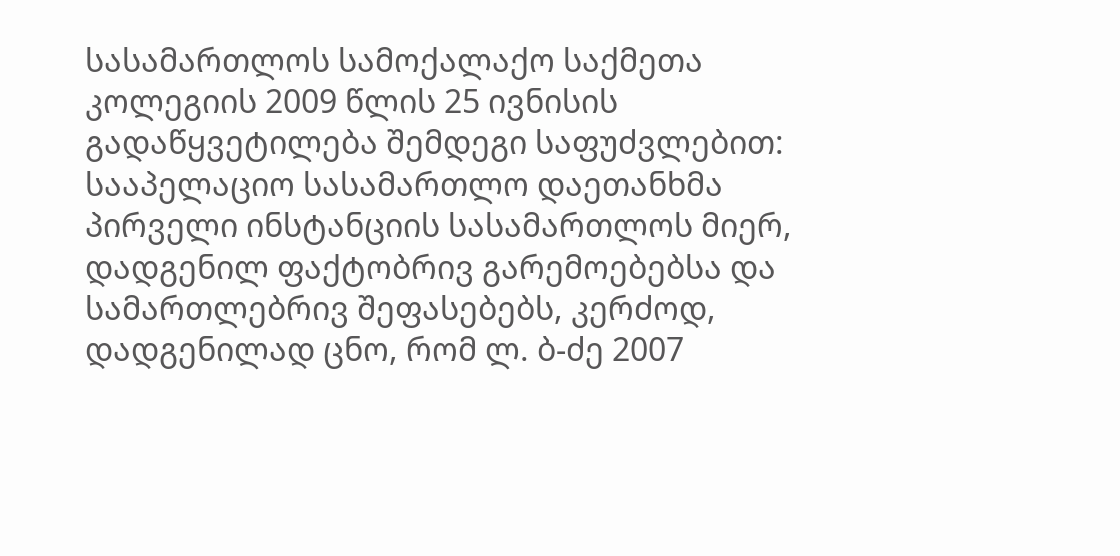სასამართლოს სამოქალაქო საქმეთა კოლეგიის 2009 წლის 25 ივნისის გადაწყვეტილება შემდეგი საფუძვლებით: სააპელაციო სასამართლო დაეთანხმა პირველი ინსტანციის სასამართლოს მიერ, დადგენილ ფაქტობრივ გარემოებებსა და სამართლებრივ შეფასებებს, კერძოდ, დადგენილად ცნო, რომ ლ. ბ-ძე 2007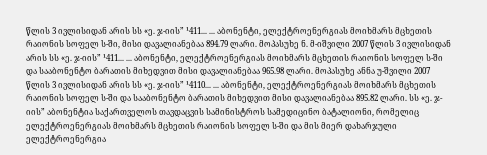წლის 3 ივლისიდან არის სს «ე. ჯ-იის” ¹411... ... აბონენტი, ელექტროენერგიას მოიხმარს მცხეთის რაიონის სოფელ ს-ში, მისი დავალიანებაა 894.79 ლარი. მოპასუხე ნ. მ-იშვილი 2007 წლის 3 ივლისიდან არის სს «ე. ჯ-იის” ¹411... ... აბონენტი, ელექტროენერგიას მოიხმარს მცხეთის რაიონის სოფელ ს-ში და სააბონენტო ბარათის მიხედვით მისი დავალიანებაა 965.98 ლარი. მოპასუხე ანნა უ-შვილი 2007 წლის 3 ივლისიდან არის სს «ე. ჯ-იის” ¹4110... ... აბონენტი, ელექტროენერგიას მოიხმარს მცხეთის რაიონის სოფელ ს-ში და სააბონენტო ბარათის მიხედვით მისი დავალიანებაა 895.82 ლარი. სს «ე. ჯ-იის” აბონენტია საქართველოს თავდაცვის სამინისტროს სამედიცინო ბატალიონი, რომელიც ელექტროენერგიას მოიხმარს მცხეთის რაიონის სოფელ ს-ში და მის მიერ დახარჯული ელექტროენერგია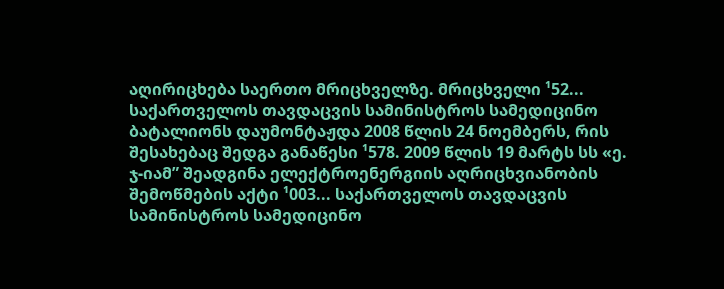აღირიცხება საერთო მრიცხველზე. მრიცხველი ¹52... საქართველოს თავდაცვის სამინისტროს სამედიცინო ბატალიონს დაუმონტაჟდა 2008 წლის 24 ნოემბერს, რის შესახებაც შედგა განაწესი ¹578. 2009 წლის 19 მარტს სს «ე. ჯ-იამ” შეადგინა ელექტროენერგიის აღრიცხვიანობის შემოწმების აქტი ¹003... საქართველოს თავდაცვის სამინისტროს სამედიცინო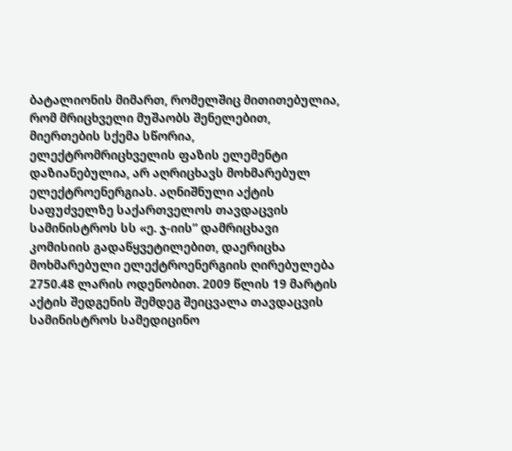ბატალიონის მიმართ, რომელშიც მითითებულია, რომ მრიცხველი მუშაობს შენელებით, მიერთების სქემა სწორია, ელექტრომრიცხველის ფაზის ელემენტი დაზიანებულია, არ აღრიცხავს მოხმარებულ ელექტროენერგიას. აღნიშნული აქტის საფუძველზე საქართველოს თავდაცვის სამინისტროს სს «ე. ჯ-იის” დამრიცხავი კომისიის გადაწყვეტილებით, დაერიცხა მოხმარებული ელექტროენერგიის ღირებულება 2750.48 ლარის ოდენობით. 2009 წლის 19 მარტის აქტის შედგენის შემდეგ შეიცვალა თავდაცვის სამინისტროს სამედიცინო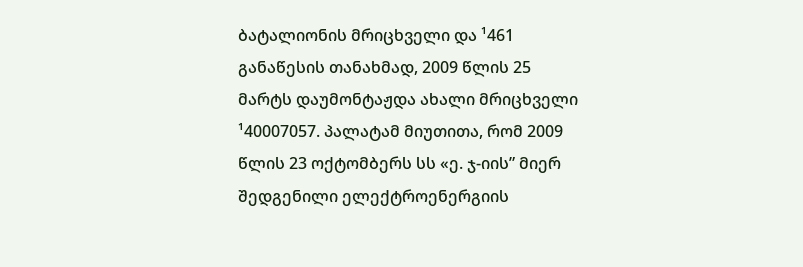ბატალიონის მრიცხველი და ¹461 განაწესის თანახმად, 2009 წლის 25 მარტს დაუმონტაჟდა ახალი მრიცხველი ¹40007057. პალატამ მიუთითა, რომ 2009 წლის 23 ოქტომბერს სს «ე. ჯ-იის” მიერ შედგენილი ელექტროენერგიის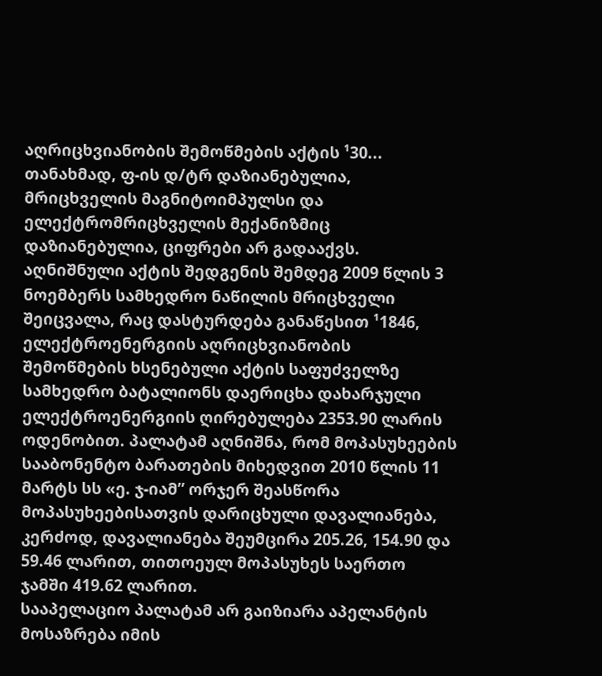აღრიცხვიანობის შემოწმების აქტის ¹30... თანახმად, ფ-ის დ/ტრ დაზიანებულია, მრიცხველის მაგნიტოიმპულსი და ელექტრომრიცხველის მექანიზმიც დაზიანებულია, ციფრები არ გადააქვს. აღნიშნული აქტის შედგენის შემდეგ 2009 წლის 3 ნოემბერს სამხედრო ნაწილის მრიცხველი შეიცვალა, რაც დასტურდება განაწესით ¹1846, ელექტროენერგიის აღრიცხვიანობის შემოწმების ხსენებული აქტის საფუძველზე სამხედრო ბატალიონს დაერიცხა დახარჯული ელექტროენერგიის ღირებულება 2353.90 ლარის ოდენობით. პალატამ აღნიშნა, რომ მოპასუხეების სააბონენტო ბარათების მიხედვით 2010 წლის 11 მარტს სს «ე. ჯ-იამ” ორჯერ შეასწორა მოპასუხეებისათვის დარიცხული დავალიანება, კერძოდ, დავალიანება შეუმცირა 205.26, 154.90 და 59.46 ლარით, თითოეულ მოპასუხეს საერთო ჯამში 419.62 ლარით.
სააპელაციო პალატამ არ გაიზიარა აპელანტის მოსაზრება იმის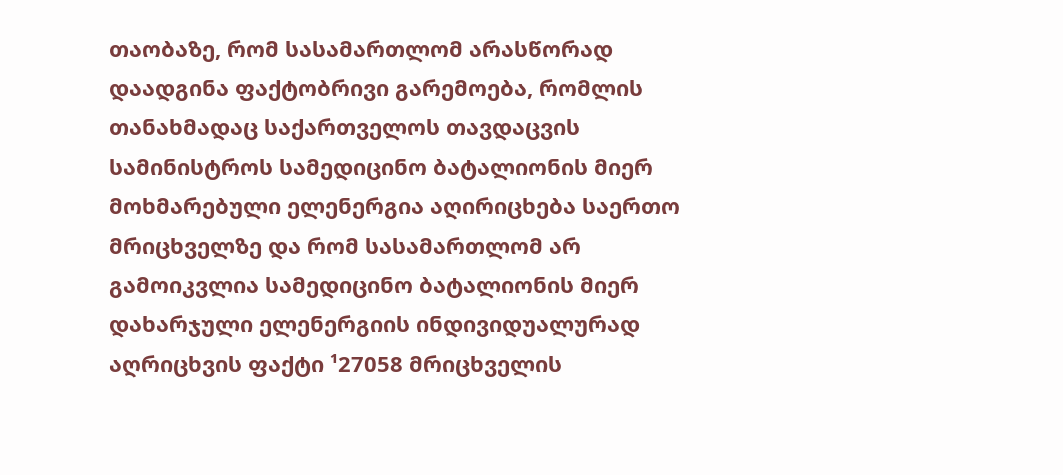თაობაზე, რომ სასამართლომ არასწორად დაადგინა ფაქტობრივი გარემოება, რომლის თანახმადაც საქართველოს თავდაცვის სამინისტროს სამედიცინო ბატალიონის მიერ მოხმარებული ელენერგია აღირიცხება საერთო მრიცხველზე და რომ სასამართლომ არ გამოიკვლია სამედიცინო ბატალიონის მიერ დახარჯული ელენერგიის ინდივიდუალურად აღრიცხვის ფაქტი ¹27058 მრიცხველის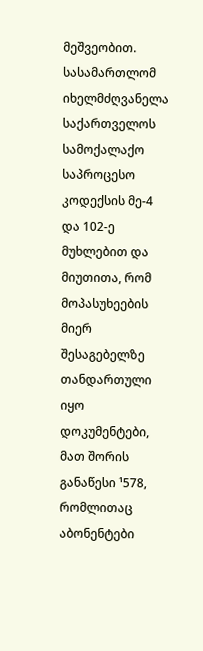მეშვეობით. სასამართლომ იხელმძღვანელა საქართველოს სამოქალაქო საპროცესო კოდექსის მე-4 და 102-ე მუხლებით და მიუთითა, რომ მოპასუხეების მიერ შესაგებელზე თანდართული იყო დოკუმენტები, მათ შორის განაწესი ¹578, რომლითაც აბონენტები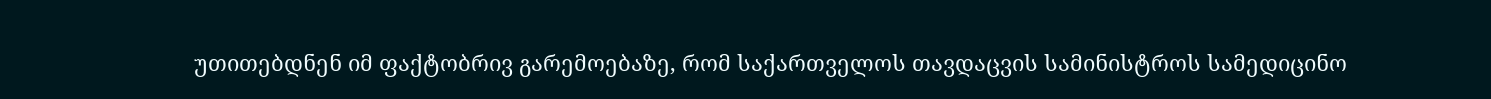უთითებდნენ იმ ფაქტობრივ გარემოებაზე, რომ საქართველოს თავდაცვის სამინისტროს სამედიცინო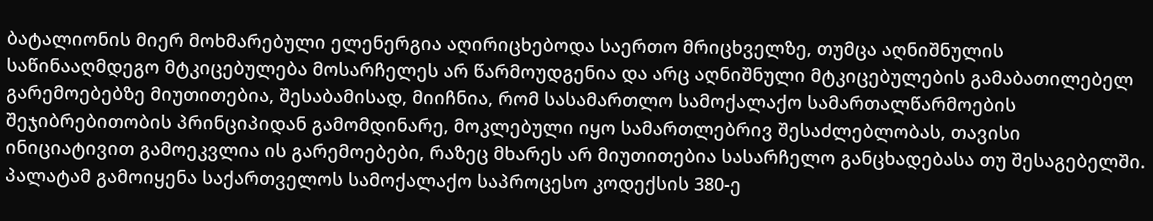ბატალიონის მიერ მოხმარებული ელენერგია აღირიცხებოდა საერთო მრიცხველზე, თუმცა აღნიშნულის საწინააღმდეგო მტკიცებულება მოსარჩელეს არ წარმოუდგენია და არც აღნიშნული მტკიცებულების გამაბათილებელ გარემოებებზე მიუთითებია, შესაბამისად, მიიჩნია, რომ სასამართლო სამოქალაქო სამართალწარმოების შეჯიბრებითობის პრინციპიდან გამომდინარე, მოკლებული იყო სამართლებრივ შესაძლებლობას, თავისი ინიციატივით გამოეკვლია ის გარემოებები, რაზეც მხარეს არ მიუთითებია სასარჩელო განცხადებასა თუ შესაგებელში. პალატამ გამოიყენა საქართველოს სამოქალაქო საპროცესო კოდექსის 380-ე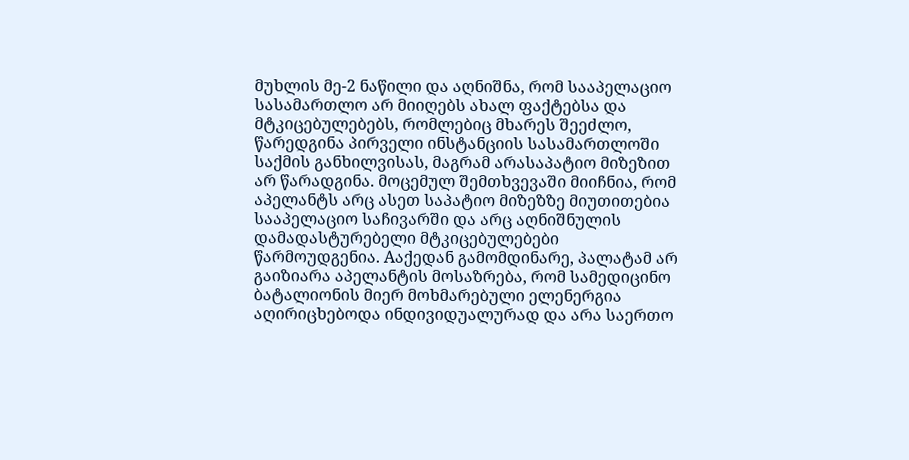მუხლის მე-2 ნაწილი და აღნიშნა, რომ სააპელაციო სასამართლო არ მიიღებს ახალ ფაქტებსა და მტკიცებულებებს, რომლებიც მხარეს შეეძლო, წარედგინა პირველი ინსტანციის სასამართლოში საქმის განხილვისას, მაგრამ არასაპატიო მიზეზით არ წარადგინა. მოცემულ შემთხვევაში მიიჩნია, რომ აპელანტს არც ასეთ საპატიო მიზეზზე მიუთითებია სააპელაციო საჩივარში და არც აღნიშნულის დამადასტურებელი მტკიცებულებები წარმოუდგენია. Aაქედან გამომდინარე, პალატამ არ გაიზიარა აპელანტის მოსაზრება, რომ სამედიცინო ბატალიონის მიერ მოხმარებული ელენერგია აღირიცხებოდა ინდივიდუალურად და არა საერთო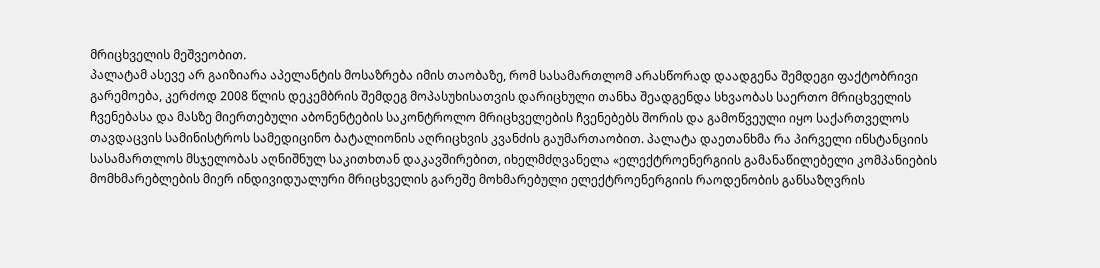მრიცხველის მეშვეობით.
პალატამ ასევე არ გაიზიარა აპელანტის მოსაზრება იმის თაობაზე, რომ სასამართლომ არასწორად დაადგენა შემდეგი ფაქტობრივი გარემოება, კერძოდ 2008 წლის დეკემბრის შემდეგ მოპასუხისათვის დარიცხული თანხა შეადგენდა სხვაობას საერთო მრიცხველის ჩვენებასა და მასზე მიერთებული აბონენტების საკონტროლო მრიცხველების ჩვენებებს შორის და გამოწვეული იყო საქართველოს თავდაცვის სამინისტროს სამედიცინო ბატალიონის აღრიცხვის კვანძის გაუმართაობით. პალატა დაეთანხმა რა პირველი ინსტანციის სასამართლოს მსჯელობას აღნიშნულ საკითხთან დაკავშირებით, იხელმძღვანელა «ელექტროენერგიის გამანაწილებელი კომპანიების მომხმარებლების მიერ ინდივიდუალური მრიცხველის გარეშე მოხმარებული ელექტროენერგიის რაოდენობის განსაზღვრის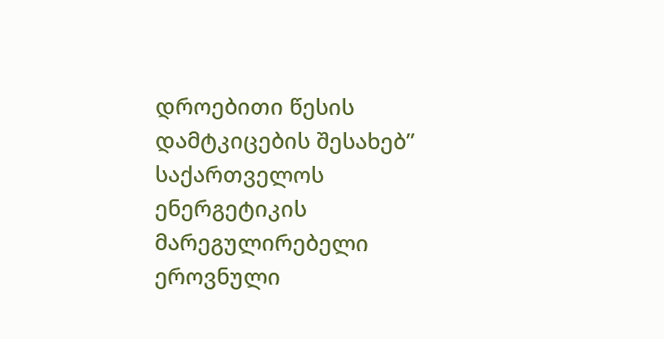დროებითი წესის დამტკიცების შესახებ” საქართველოს ენერგეტიკის მარეგულირებელი ეროვნული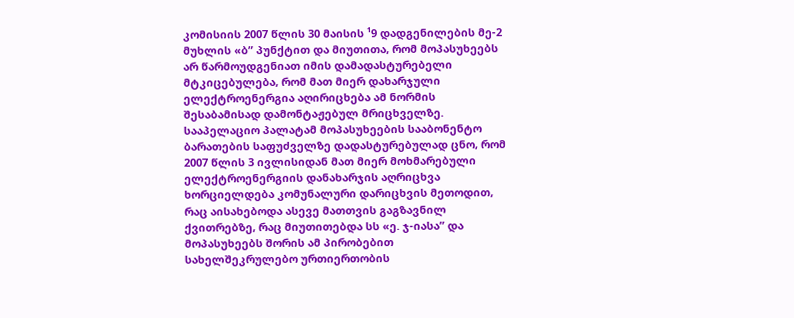კომისიის 2007 წლის 30 მაისის ¹9 დადგენილების მე-2 მუხლის «ბ” პუნქტით და მიუთითა, რომ მოპასუხეებს არ წარმოუდგენიათ იმის დამადასტურებელი მტკიცებულება, რომ მათ მიერ დახარჯული ელექტროენერგია აღირიცხება ამ ნორმის შესაბამისად დამონტაჟებულ მრიცხველზე.
სააპელაციო პალატამ მოპასუხეების სააბონენტო ბარათების საფუძველზე დადასტურებულად ცნო, რომ 2007 წლის 3 ივლისიდან მათ მიერ მოხმარებული ელექტროენერგიის დანახარჯის აღრიცხვა ხორციელდება კომუნალური დარიცხვის მეთოდით, რაც აისახებოდა ასევე მათთვის გაგზავნილ ქვითრებზე, რაც მიუთითებდა სს «ე. ჯ-იასა” და მოპასუხეებს შორის ამ პირობებით სახელშეკრულებო ურთიერთობის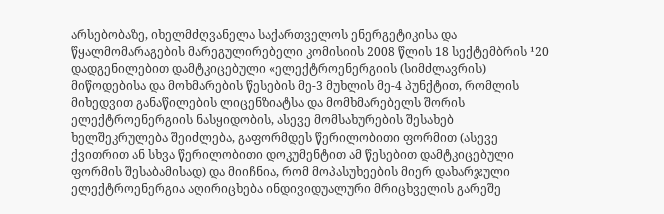არსებობაზე, იხელმძღვანელა საქართველოს ენერგეტიკისა და წყალმომარაგების მარეგულირებელი კომისიის 2008 წლის 18 სექტემბრის ¹20 დადგენილებით დამტკიცებული «ელექტროენერგიის (სიმძლავრის) მიწოდებისა და მოხმარების წესების მე-3 მუხლის მე-4 პუნქტით, რომლის მიხედვით განაწილების ლიცენზიატსა და მომხმარებელს შორის ელექტროენერგიის ნასყიდობის, ასევე მომსახურების შესახებ ხელშეკრულება შეიძლება, გაფორმდეს წერილობითი ფორმით (ასევე ქვითრით ან სხვა წერილობითი დოკუმენტით ამ წესებით დამტკიცებული ფორმის შესაბამისად) და მიიჩნია, რომ მოპასუხეების მიერ დახარჯული ელექტროენერგია აღირიცხება ინდივიდუალური მრიცხველის გარეშე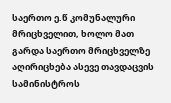საერთო ე.წ კომუნალური მრიცხველით, ხოლო მათ გარდა საერთო მრიცხველზე აღირიცხება ასევე თავდაცვის სამინისტროს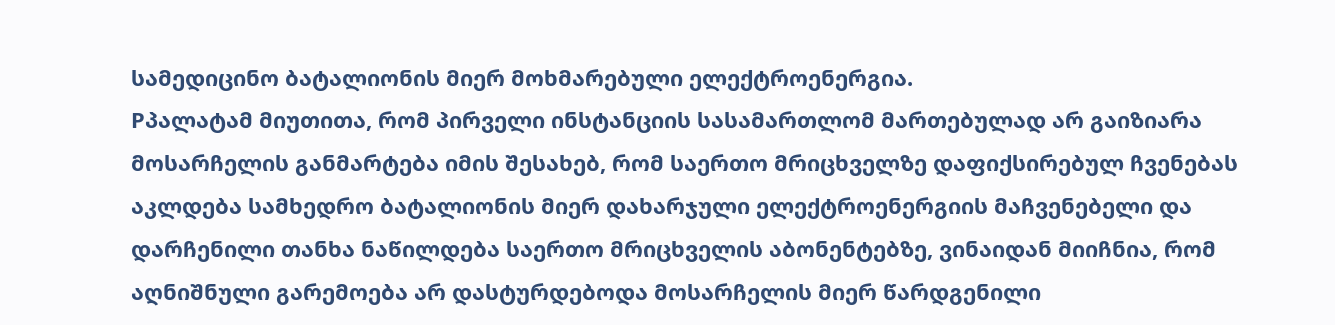სამედიცინო ბატალიონის მიერ მოხმარებული ელექტროენერგია.
Pპალატამ მიუთითა, რომ პირველი ინსტანციის სასამართლომ მართებულად არ გაიზიარა მოსარჩელის განმარტება იმის შესახებ, რომ საერთო მრიცხველზე დაფიქსირებულ ჩვენებას აკლდება სამხედრო ბატალიონის მიერ დახარჯული ელექტროენერგიის მაჩვენებელი და დარჩენილი თანხა ნაწილდება საერთო მრიცხველის აბონენტებზე, ვინაიდან მიიჩნია, რომ აღნიშნული გარემოება არ დასტურდებოდა მოსარჩელის მიერ წარდგენილი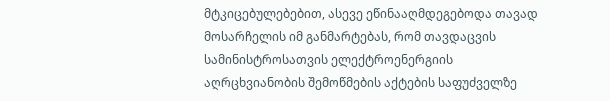მტკიცებულებებით, ასევე ეწინააღმდეგებოდა თავად მოსარჩელის იმ განმარტებას, რომ თავდაცვის სამინისტროსათვის ელექტროენერგიის აღრცხვიანობის შემოწმების აქტების საფუძველზე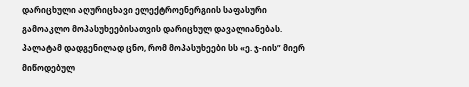დარიცხული აღურიცხავი ელექტროენერგიის საფასური გამოაკლო მოპასუხეებისათვის დარიცხულ დავალიანებას. პალატამ დადგენილად ცნო, რომ მოპასუხეები სს «ე. ჯ-იის” მიერ მიწოდებულ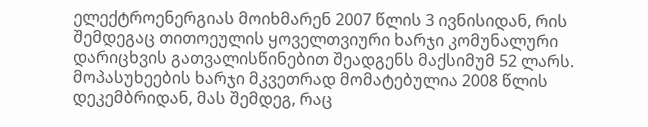ელექტროენერგიას მოიხმარენ 2007 წლის 3 ივნისიდან, რის შემდეგაც თითოეულის ყოველთვიური ხარჯი კომუნალური დარიცხვის გათვალისწინებით შეადგენს მაქსიმუმ 52 ლარს. მოპასუხეების ხარჯი მკვეთრად მომატებულია 2008 წლის დეკემბრიდან, მას შემდეგ, რაც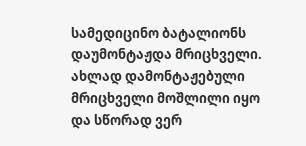სამედიცინო ბატალიონს დაუმონტაჟდა მრიცხველი. ახლად დამონტაჟებული მრიცხველი მოშლილი იყო და სწორად ვერ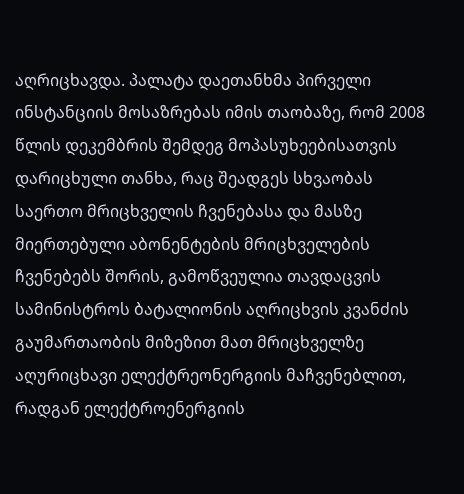აღრიცხავდა. პალატა დაეთანხმა პირველი ინსტანციის მოსაზრებას იმის თაობაზე, რომ 2008 წლის დეკემბრის შემდეგ მოპასუხეებისათვის დარიცხული თანხა, რაც შეადგეს სხვაობას საერთო მრიცხველის ჩვენებასა და მასზე მიერთებული აბონენტების მრიცხველების ჩვენებებს შორის, გამოწვეულია თავდაცვის სამინისტროს ბატალიონის აღრიცხვის კვანძის გაუმართაობის მიზეზით მათ მრიცხველზე აღურიცხავი ელექტრეონერგიის მაჩვენებლით, რადგან ელექტროენერგიის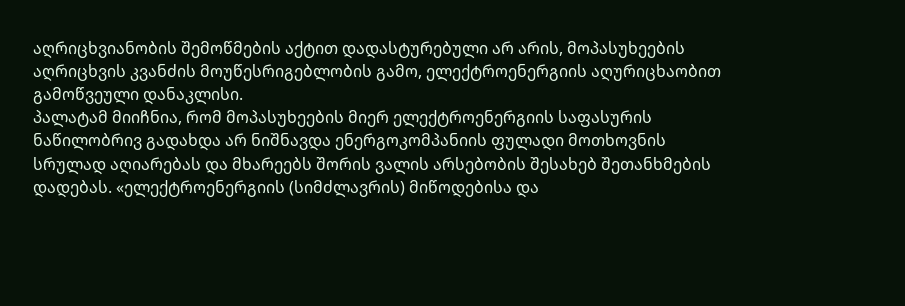აღრიცხვიანობის შემოწმების აქტით დადასტურებული არ არის, მოპასუხეების აღრიცხვის კვანძის მოუწესრიგებლობის გამო, ელექტროენერგიის აღურიცხაობით გამოწვეული დანაკლისი.
პალატამ მიიჩნია, რომ მოპასუხეების მიერ ელექტროენერგიის საფასურის ნაწილობრივ გადახდა არ ნიშნავდა ენერგოკომპანიის ფულადი მოთხოვნის სრულად აღიარებას და მხარეებს შორის ვალის არსებობის შესახებ შეთანხმების დადებას. «ელექტროენერგიის (სიმძლავრის) მიწოდებისა და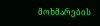მოხმარების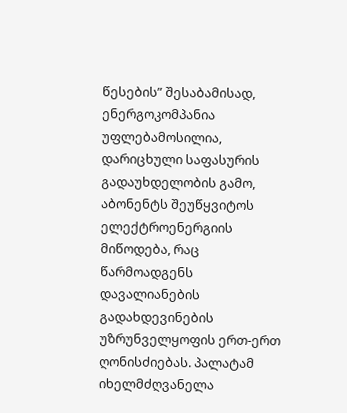წესების” შესაბამისად, ენერგოკომპანია უფლებამოსილია, დარიცხული საფასურის გადაუხდელობის გამო, აბონენტს შეუწყვიტოს ელექტროენერგიის მიწოდება, რაც წარმოადგენს დავალიანების გადახდევინების უზრუნველყოფის ერთ-ერთ ღონისძიებას. პალატამ იხელმძღვანელა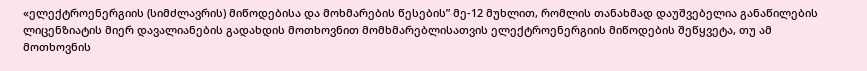«ელექტროენერგიის (სიმძლავრის) მიწოდებისა და მოხმარების წესების” მე-12 მუხლით, რომლის თანახმად დაუშვებელია განაწილების ლიცენზიატის მიერ დავალიანების გადახდის მოთხოვნით მომხმარებლისათვის ელექტროენერგიის მიწოდების შეწყვეტა, თუ ამ მოთხოვნის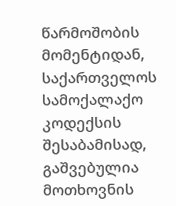წარმოშობის მომენტიდან, საქართველოს სამოქალაქო კოდექსის შესაბამისად, გაშვებულია მოთხოვნის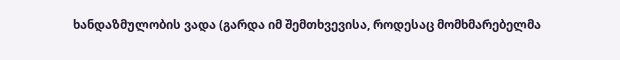ხანდაზმულობის ვადა (გარდა იმ შემთხვევისა, როდესაც მომხმარებელმა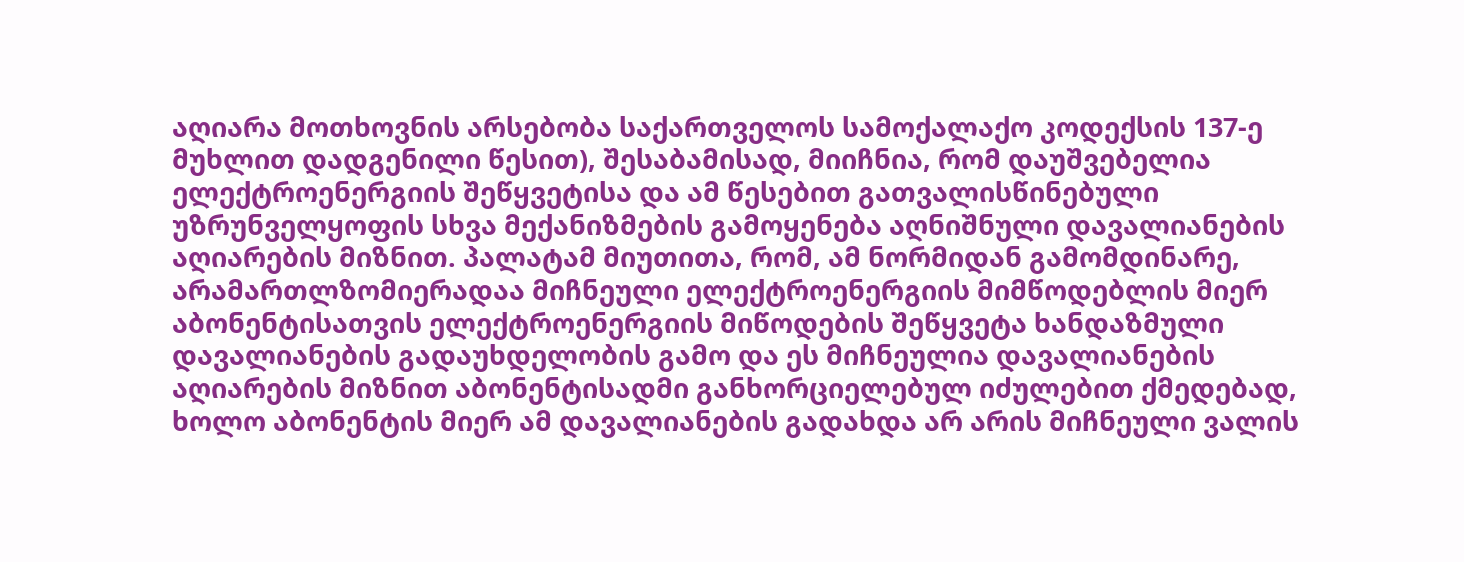აღიარა მოთხოვნის არსებობა საქართველოს სამოქალაქო კოდექსის 137-ე მუხლით დადგენილი წესით), შესაბამისად, მიიჩნია, რომ დაუშვებელია ელექტროენერგიის შეწყვეტისა და ამ წესებით გათვალისწინებული უზრუნველყოფის სხვა მექანიზმების გამოყენება აღნიშნული დავალიანების აღიარების მიზნით. პალატამ მიუთითა, რომ, ამ ნორმიდან გამომდინარე, არამართლზომიერადაა მიჩნეული ელექტროენერგიის მიმწოდებლის მიერ აბონენტისათვის ელექტროენერგიის მიწოდების შეწყვეტა ხანდაზმული დავალიანების გადაუხდელობის გამო და ეს მიჩნეულია დავალიანების აღიარების მიზნით აბონენტისადმი განხორციელებულ იძულებით ქმედებად, ხოლო აბონენტის მიერ ამ დავალიანების გადახდა არ არის მიჩნეული ვალის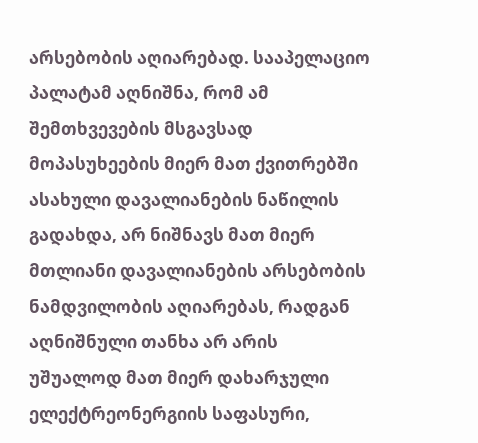არსებობის აღიარებად. სააპელაციო პალატამ აღნიშნა, რომ ამ შემთხვევების მსგავსად მოპასუხეების მიერ მათ ქვითრებში ასახული დავალიანების ნაწილის გადახდა, არ ნიშნავს მათ მიერ მთლიანი დავალიანების არსებობის ნამდვილობის აღიარებას, რადგან აღნიშნული თანხა არ არის უშუალოდ მათ მიერ დახარჯული ელექტრეონერგიის საფასური,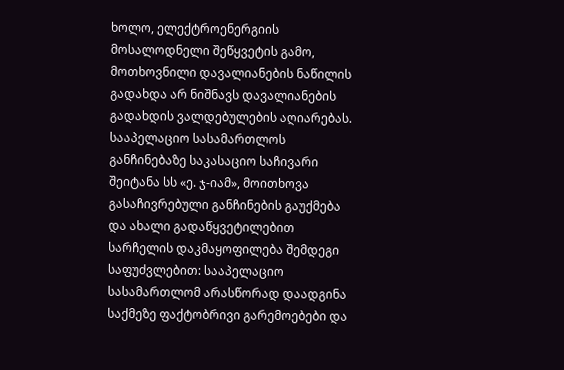ხოლო, ელექტროენერგიის მოსალოდნელი შეწყვეტის გამო, მოთხოვნილი დავალიანების ნაწილის გადახდა არ ნიშნავს დავალიანების გადახდის ვალდებულების აღიარებას.
სააპელაციო სასამართლოს განჩინებაზე საკასაციო საჩივარი შეიტანა სს «ე. ჯ-იამ», მოითხოვა გასაჩივრებული განჩინების გაუქმება და ახალი გადაწყვეტილებით სარჩელის დაკმაყოფილება შემდეგი საფუძვლებით: სააპელაციო სასამართლომ არასწორად დაადგინა საქმეზე ფაქტობრივი გარემოებები და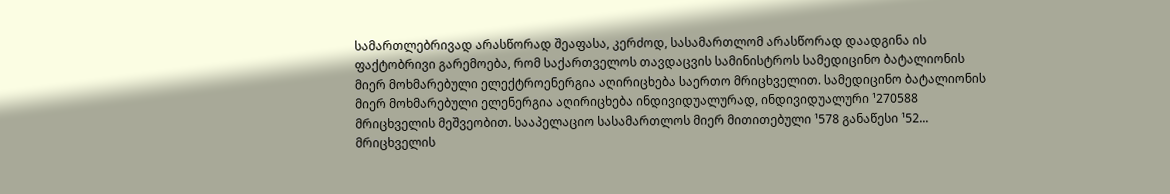სამართლებრივად არასწორად შეაფასა, კერძოდ, სასამართლომ არასწორად დაადგინა ის ფაქტობრივი გარემოება, რომ საქართველოს თავდაცვის სამინისტროს სამედიცინო ბატალიონის მიერ მოხმარებული ელექტროენერგია აღირიცხება საერთო მრიცხველით. სამედიცინო ბატალიონის მიერ მოხმარებული ელენერგია აღირიცხება ინდივიდუალურად, ინდივიდუალური ¹270588 მრიცხველის მეშვეობით. სააპელაციო სასამართლოს მიერ მითითებული ¹578 განაწესი ¹52... მრიცხველის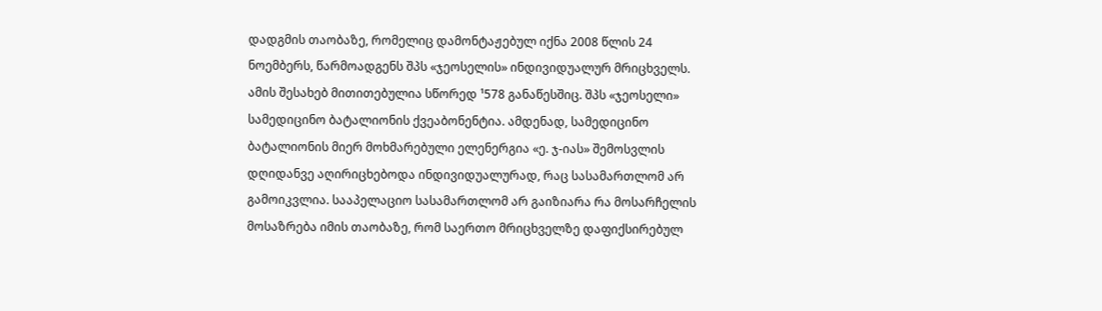დადგმის თაობაზე, რომელიც დამონტაჟებულ იქნა 2008 წლის 24 ნოემბერს, წარმოადგენს შპს «ჯეოსელის» ინდივიდუალურ მრიცხველს. ამის შესახებ მითითებულია სწორედ ¹578 განაწესშიც. შპს «ჯეოსელი» სამედიცინო ბატალიონის ქვეაბონენტია. ამდენად, სამედიცინო ბატალიონის მიერ მოხმარებული ელენერგია «ე. ჯ-იას» შემოსვლის დღიდანვე აღირიცხებოდა ინდივიდუალურად, რაც სასამართლომ არ გამოიკვლია. სააპელაციო სასამართლომ არ გაიზიარა რა მოსარჩელის მოსაზრება იმის თაობაზე, რომ საერთო მრიცხველზე დაფიქსირებულ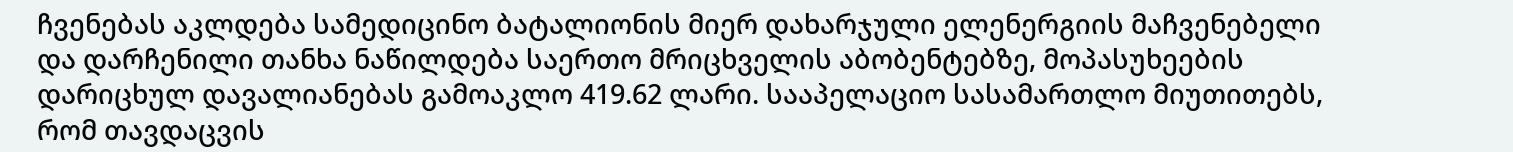ჩვენებას აკლდება სამედიცინო ბატალიონის მიერ დახარჯული ელენერგიის მაჩვენებელი და დარჩენილი თანხა ნაწილდება საერთო მრიცხველის აბობენტებზე, მოპასუხეების დარიცხულ დავალიანებას გამოაკლო 419.62 ლარი. სააპელაციო სასამართლო მიუთითებს, რომ თავდაცვის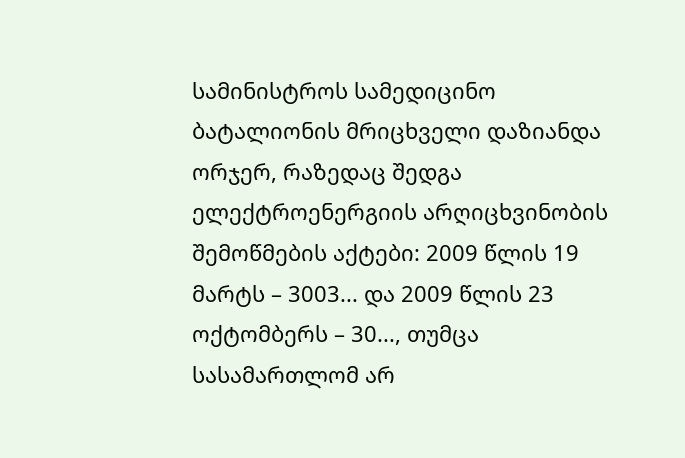სამინისტროს სამედიცინო ბატალიონის მრიცხველი დაზიანდა ორჯერ, რაზედაც შედგა ელექტროენერგიის არღიცხვინობის შემოწმების აქტები: 2009 წლის 19 მარტს – 3003... და 2009 წლის 23 ოქტომბერს – 30..., თუმცა სასამართლომ არ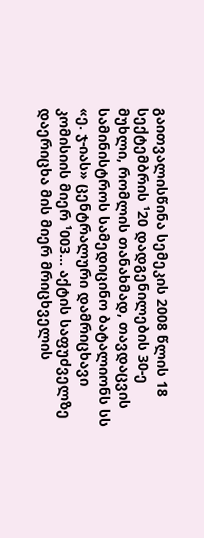გაითვალისწინა სემეკის 2008 წლის 18 სექტემბრის ¹20 დადგენილების 30-ე მუხლი, რომლის თანახმად, თავდაცვის სამინისტროს სამედიცინო ბატალიონს სს «ე. ჯ-იას» ცენტრალური დამრიცხავი კომისიის მიერ ¹003... აქტის საფუძველზე დაერიცხა მის მიერ მრიცხველის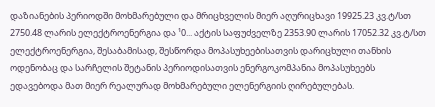დაზიანების პერიოდში მოხმარებული და მრიცხველის მიერ აღურიცხავი 19925.23 კვ.ტ/სთ 2750.48 ლარის ელექტროენერგია და ¹0... აქტის საფუძველზე 2353.90 ლარის 17052.32 კვ.ტ/სთ ელექტროენერგია, შესაბამისად, შესწორდა მოპასუხეებისათვის დარიცხული თანხის ოდენობაც და სარჩელის შეტანის პერიოდისათვის ენერგოკომპანია მოპასუხეებს ედავებოდა მათ მიერ რეალურად მოხმარებული ელენერგიის ღირებულებას.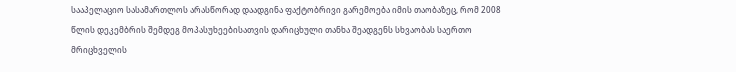სააპელაციო სასამართლოს არასწორად დაადგინა ფაქტობრივი გარემოება იმის თაობაზეც, რომ 2008 წლის დეკემბრის შემდეგ მოპასუხეებისათვის დარიცხული თანხა შეადგენს სხვაობას საერთო მრიცხველის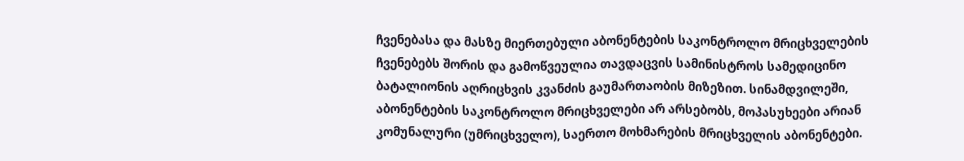ჩვენებასა და მასზე მიერთებული აბონენტების საკონტროლო მრიცხველების ჩვენებებს შორის და გამოწვეულია თავდაცვის სამინისტროს სამედიცინო ბატალიონის აღრიცხვის კვანძის გაუმართაობის მიზეზით. სინამდვილეში, აბონენტების საკონტროლო მრიცხველები არ არსებობს, მოპასუხეები არიან კომუნალური (უმრიცხველო), საერთო მოხმარების მრიცხველის აბონენტები.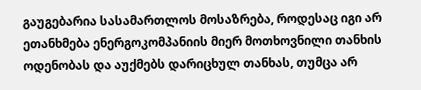გაუგებარია სასამართლოს მოსაზრება, როდესაც იგი არ ეთანხმება ენერგოკომპანიის მიერ მოთხოვნილი თანხის ოდენობას და აუქმებს დარიცხულ თანხას, თუმცა არ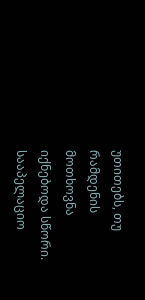უთითებს, თუ რამდენის მოთხოვნა იქნებოდა სწორი.
სააპელაციო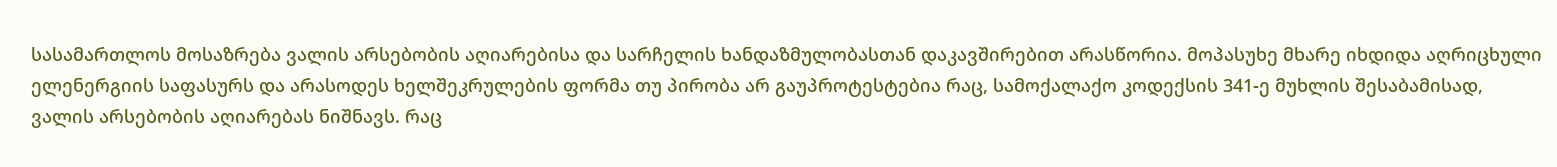სასამართლოს მოსაზრება ვალის არსებობის აღიარებისა და სარჩელის ხანდაზმულობასთან დაკავშირებით არასწორია. მოპასუხე მხარე იხდიდა აღრიცხული ელენერგიის საფასურს და არასოდეს ხელშეკრულების ფორმა თუ პირობა არ გაუპროტესტებია რაც, სამოქალაქო კოდექსის 341-ე მუხლის შესაბამისად, ვალის არსებობის აღიარებას ნიშნავს. რაც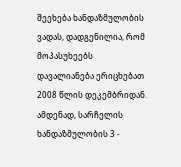შეეხება ხანდაზმულობის ვადას, დადგენილია, რომ მოპასუხეებს დავალიანება ერიცხებათ 2008 წლის დეკემბრიდან. ამდენად, სარჩელის ხანდაზმულობის 3 -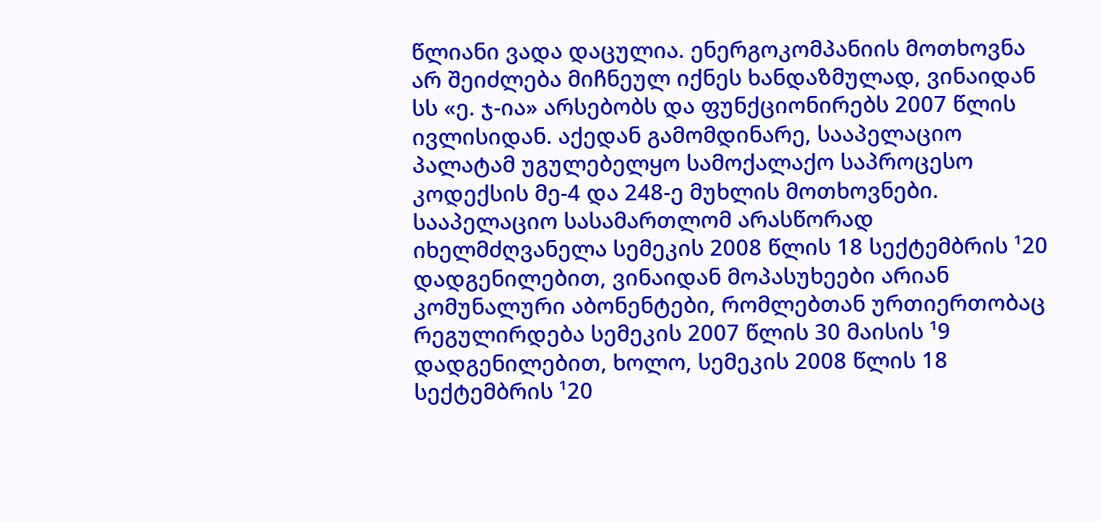წლიანი ვადა დაცულია. ენერგოკომპანიის მოთხოვნა არ შეიძლება მიჩნეულ იქნეს ხანდაზმულად, ვინაიდან სს «ე. ჯ-ია» არსებობს და ფუნქციონირებს 2007 წლის ივლისიდან. აქედან გამომდინარე, სააპელაციო პალატამ უგულებელყო სამოქალაქო საპროცესო კოდექსის მე-4 და 248-ე მუხლის მოთხოვნები.
სააპელაციო სასამართლომ არასწორად იხელმძღვანელა სემეკის 2008 წლის 18 სექტემბრის ¹20 დადგენილებით, ვინაიდან მოპასუხეები არიან კომუნალური აბონენტები, რომლებთან ურთიერთობაც რეგულირდება სემეკის 2007 წლის 30 მაისის ¹9 დადგენილებით, ხოლო, სემეკის 2008 წლის 18 სექტემბრის ¹20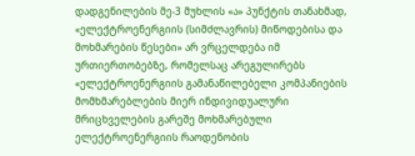დადგენილების მე-3 მუხლის «ა» პუნქტის თანახმად, «ელექტროენერგიის (სიმძლავრის) მიწოდებისა და მოხმარების წესები» არ ვრცელდება იმ ურთიერთობებზე, რომელსაც არეგულირებს «ელექტროენერგიის გამანაწილებელი კომპანიების მომხმარებლების მიერ ინდივიდუალური მრიცხველების გარეშე მოხმარებული ელექტროენერგიის რაოდენობის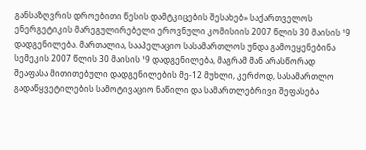განსაზღვრის დროებითი წესის დამტკიცების შესახებ» საქართველოს ენერგეტიკის მარეგულირებელი ეროვნული კომისიის 2007 წლის 30 მაისის ¹9 დადგენილება. მართალია, სააპელაციო სასამართლოს უნდა გამოეყენებინა სემეკის 2007 წლის 30 მაისის ¹9 დადგენილება, მაგრამ მან არასწორად შეაფასა მითითებული დადგენილების მე-12 მუხლი, კერძოდ, სასამართლო გადაწყვეტილების სამოტივაციო ნაწილი და სამართლებრივი შეფასება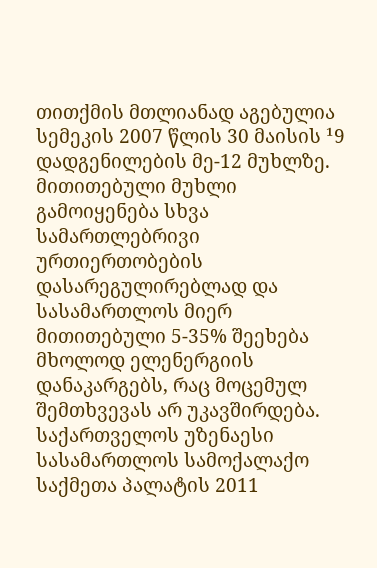თითქმის მთლიანად აგებულია სემეკის 2007 წლის 30 მაისის ¹9 დადგენილების მე-12 მუხლზე. მითითებული მუხლი გამოიყენება სხვა სამართლებრივი ურთიერთობების დასარეგულირებლად და სასამართლოს მიერ მითითებული 5-35% შეეხება მხოლოდ ელენერგიის დანაკარგებს, რაც მოცემულ შემთხვევას არ უკავშირდება.
საქართველოს უზენაესი სასამართლოს სამოქალაქო საქმეთა პალატის 2011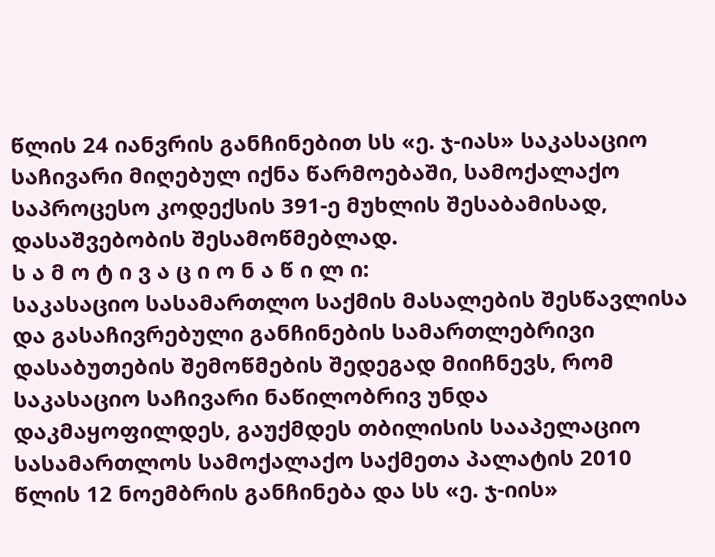წლის 24 იანვრის განჩინებით სს «ე. ჯ-იას» საკასაციო საჩივარი მიღებულ იქნა წარმოებაში, სამოქალაქო საპროცესო კოდექსის 391-ე მუხლის შესაბამისად, დასაშვებობის შესამოწმებლად.
ს ა მ ო ტ ი ვ ა ც ი ო ნ ა წ ი ლ ი:
საკასაციო სასამართლო საქმის მასალების შესწავლისა და გასაჩივრებული განჩინების სამართლებრივი დასაბუთების შემოწმების შედეგად მიიჩნევს, რომ საკასაციო საჩივარი ნაწილობრივ უნდა დაკმაყოფილდეს, გაუქმდეს თბილისის სააპელაციო სასამართლოს სამოქალაქო საქმეთა პალატის 2010 წლის 12 ნოემბრის განჩინება და სს «ე. ჯ-იის»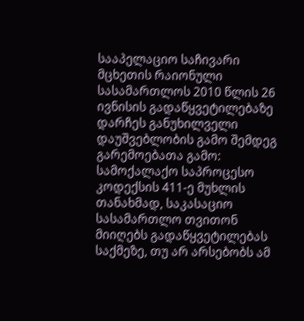სააპელაციო საჩივარი მცხეთის რაიონული სასამართლოს 2010 წლის 26 ივნისის გადაწყვეტილებაზე დარჩეს განუხილველი დაუშვებლობის გამო შემდეგ გარემოებათა გამო:
სამოქალაქო საპროცესო კოდექსის 411-ე მუხლის თანახმად, საკასაციო სასამართლო თვითონ მიიღებს გადაწყვეტილებას საქმეზე, თუ არ არსებობს ამ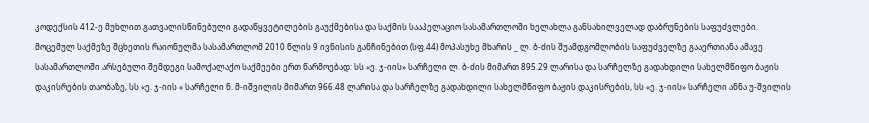კოდექსის 412-ე მუხლით გათვალისწინებული გადაწყვეტილების გაუქმებისა და საქმის სააპელაციო სასამართლოში ხელახლა განსახილველად დაბრუნების საფუძვლები.
მოცემულ საქმეზე მცხეთის რაიონულმა სასამართლომ 2010 წლის 9 ივნისის განჩინებით (სფ.44) მოპასუხე მხარის _ ლ. ბ-ძის შუამდგომლობის საფუძველზე გააერთიანა ამავე სასამართლოში არსებული შემდეგი სამოქალაქო საქმეები ერთ წარმოებად: სს «ე. ჯ-იის» სარჩელი ლ. ბ-ძის მიმართ 895.29 ლარისა და სარჩელზე გადახდილი სახელმწიფო ბაჟის დაკისრების თაობაზე, სს «ე. ჯ-იის « სარჩელი ნ. მ-იშვილის მიმართ 966.48 ლარისა და სარჩელზე გადახდილი სახელმწიფო ბაჟის დაკისრების, სს «ე. ჯ-იის» სარჩელი ანნა უ-შვილის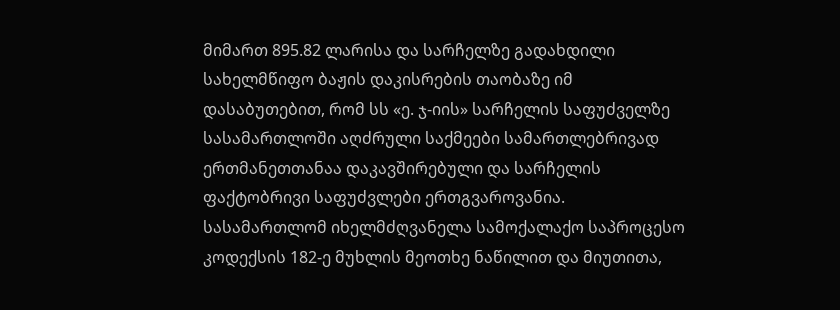მიმართ 895.82 ლარისა და სარჩელზე გადახდილი სახელმწიფო ბაჟის დაკისრების თაობაზე იმ დასაბუთებით, რომ სს «ე. ჯ-იის» სარჩელის საფუძველზე სასამართლოში აღძრული საქმეები სამართლებრივად ერთმანეთთანაა დაკავშირებული და სარჩელის ფაქტობრივი საფუძვლები ერთგვაროვანია. სასამართლომ იხელმძღვანელა სამოქალაქო საპროცესო კოდექსის 182-ე მუხლის მეოთხე ნაწილით და მიუთითა,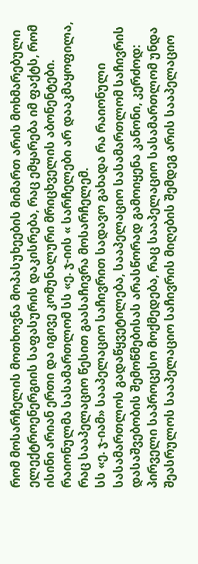რომ მოსარჩელის მოთხოვნა მოპასუხეების მიმართ არის მოხმარებული ელექტროენერგიის საფასურის დაკისრება, რაც ემყარება იმ ფაქტს, რომ ისინი არიან ერთი და იგივე კომუნალური მრიცხველის აბონენტები. რაიონულმა სასამართლომ სს «ე. ჯ-იის « სარჩელები არ დააკმაყოფილა, რაც სააპელაციო წესით გაასაჩივრა მოსარჩელემ.
სს «ე. ჯ-იამ» სააპელაციო საჩივრით სადავო გახადა რა რაიონული სასამართლოს გადაწყვეტილება, სააპელაციო სასამართლომ საჩივრის დასაშვებობის შემოწმებისას არასწორად გამოიყენა კანონი, კერძოდ:
პირველი საპროცესო მოქმედება, რაც სააპელაციო სასამართლომ უნდა შეასრულოს სააპელაციო საჩივრის მიღების შემდეგ არის სააპელაციო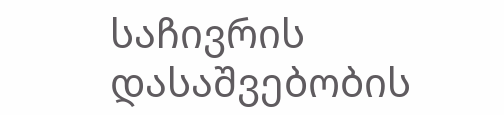საჩივრის დასაშვებობის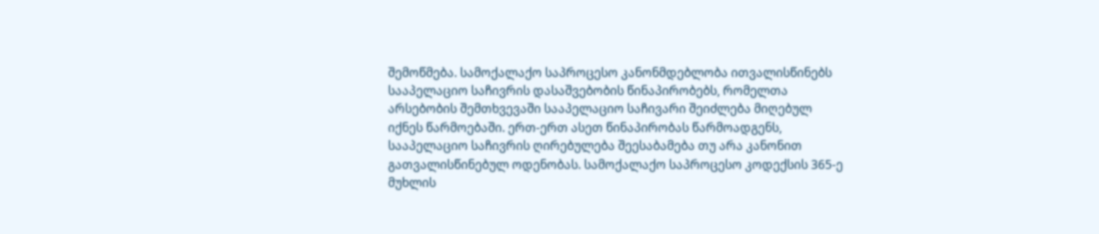შემოწმება. სამოქალაქო საპროცესო კანონმდებლობა ითვალისწინებს სააპელაციო საჩივრის დასაშვებობის წინაპირობებს, რომელთა არსებობის შემთხვევაში სააპელაციო საჩივარი შეიძლება მიღებულ იქნეს წარმოებაში. ერთ-ერთ ასეთ წინაპირობას წარმოადგენს, სააპელაციო საჩივრის ღირებულება შეესაბამება თუ არა კანონით გათვალისწინებულ ოდენობას. სამოქალაქო საპროცესო კოდექსის 365-ე მუხლის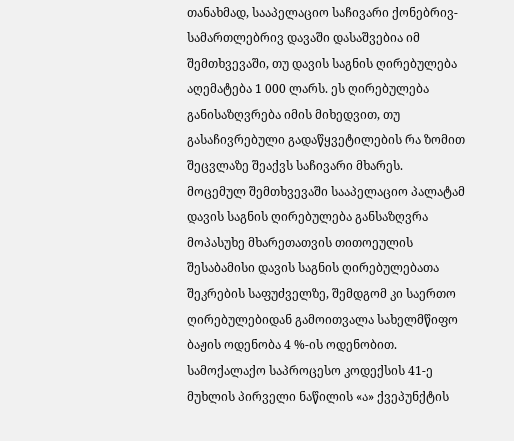თანახმად, სააპელაციო საჩივარი ქონებრივ-სამართლებრივ დავაში დასაშვებია იმ შემთხვევაში, თუ დავის საგნის ღირებულება აღემატება 1 000 ლარს. ეს ღირებულება განისაზღვრება იმის მიხედვით, თუ გასაჩივრებული გადაწყვეტილების რა ზომით შეცვლაზე შეაქვს საჩივარი მხარეს.
მოცემულ შემთხვევაში სააპელაციო პალატამ დავის საგნის ღირებულება განსაზღვრა მოპასუხე მხარეთათვის თითოეულის შესაბამისი დავის საგნის ღირებულებათა შეკრების საფუძველზე, შემდგომ კი საერთო ღირებულებიდან გამოითვალა სახელმწიფო ბაჟის ოდენობა 4 %-ის ოდენობით. სამოქალაქო საპროცესო კოდექსის 41-ე მუხლის პირველი ნაწილის «ა» ქვეპუნქტის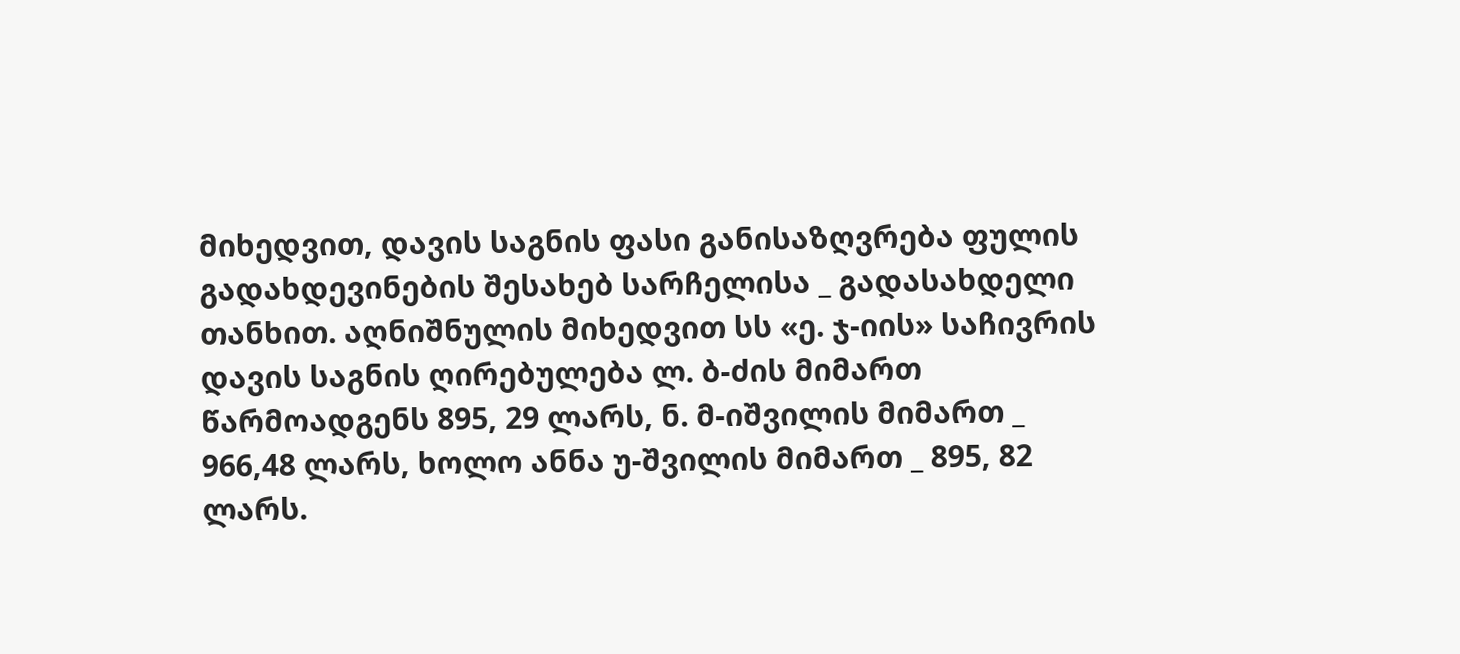მიხედვით, დავის საგნის ფასი განისაზღვრება ფულის გადახდევინების შესახებ სარჩელისა _ გადასახდელი თანხით. აღნიშნულის მიხედვით სს «ე. ჯ-იის» საჩივრის დავის საგნის ღირებულება ლ. ბ-ძის მიმართ წარმოადგენს 895, 29 ლარს, ნ. მ-იშვილის მიმართ _ 966,48 ლარს, ხოლო ანნა უ-შვილის მიმართ _ 895, 82 ლარს.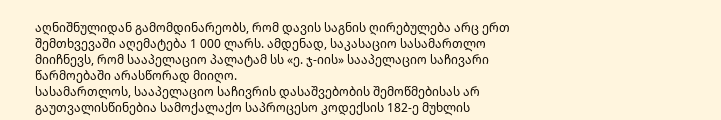აღნიშნულიდან გამომდინარეობს, რომ დავის საგნის ღირებულება არც ერთ შემთხვევაში აღემატება 1 000 ლარს. ამდენად, საკასაციო სასამართლო მიიჩნევს, რომ სააპელაციო პალატამ სს «ე. ჯ-იის» სააპელაციო საჩივარი წარმოებაში არასწორად მიიღო.
სასამართლოს, სააპელაციო საჩივრის დასაშვებობის შემოწმებისას არ გაუთვალისწინებია სამოქალაქო საპროცესო კოდექსის 182-ე მუხლის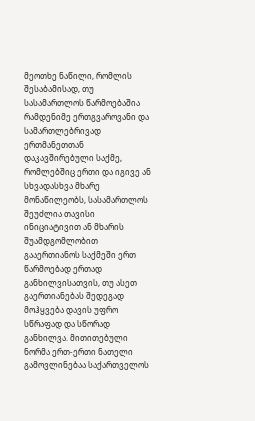მეოთხე ნაწილი, რომლის შესაბამისად, თუ სასამართლოს წარმოებაშია რამდენიმე ერთგვაროვანი და სამართლებრივად ერთმანეთთან დაკავშირებული საქმე, რომლებშიც ერთი და იგივე ან სხვადასხვა მხარე მონაწილეობს, სასამართლოს შეუძლია თავისი ინიციატივით ან მხარის შუამდგომლობით გააერთიანოს საქმეში ერთ წარმოებად ერთად განხილვისათვის, თუ ასეთ გაერთიანებას შედეგად მოჰყვება დავის უფრო სწრაფად და სწორად განხილვა. მითითებული ნორმა ერთ-ერთი ნათელი გამოვლინებაა საქართველოს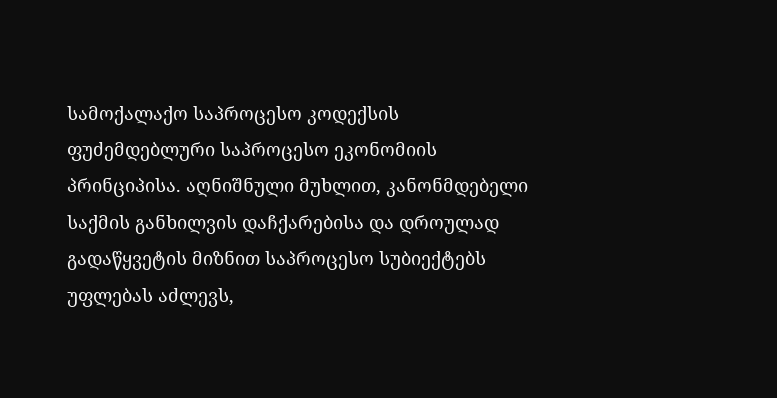სამოქალაქო საპროცესო კოდექსის ფუძემდებლური საპროცესო ეკონომიის პრინციპისა. აღნიშნული მუხლით, კანონმდებელი საქმის განხილვის დაჩქარებისა და დროულად გადაწყვეტის მიზნით საპროცესო სუბიექტებს უფლებას აძლევს,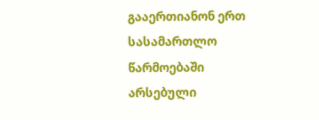გააერთიანონ ერთ სასამართლო წარმოებაში არსებული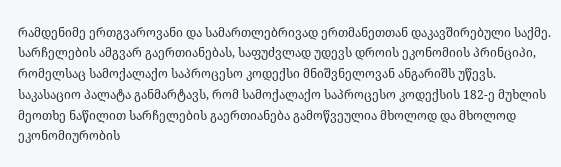რამდენიმე ერთგვაროვანი და სამართლებრივად ერთმანეთთან დაკავშირებული საქმე. სარჩელების ამგვარ გაერთიანებას, საფუძვლად უდევს დროის ეკონომიის პრინციპი, რომელსაც სამოქალაქო საპროცესო კოდექსი მნიშვნელოვან ანგარიშს უწევს.
საკასაციო პალატა განმარტავს, რომ სამოქალაქო საპროცესო კოდექსის 182-ე მუხლის მეოთხე ნაწილით სარჩელების გაერთიანება გამოწვეულია მხოლოდ და მხოლოდ ეკონომიურობის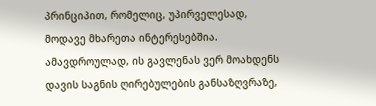პრინციპით, რომელიც, უპირველესად, მოდავე მხარეთა ინტერესებშია. ამავდროულად, ის გავლენას ვერ მოახდენს დავის საგნის ღირებულების განსაზღვრაზე,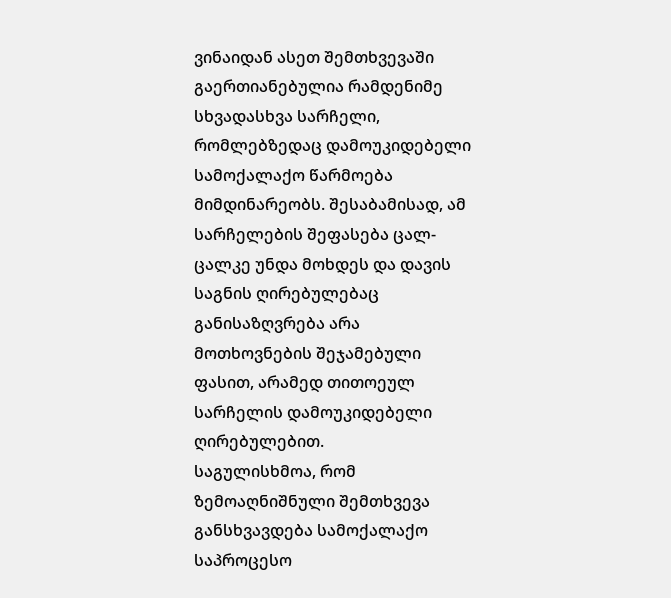ვინაიდან ასეთ შემთხვევაში გაერთიანებულია რამდენიმე სხვადასხვა სარჩელი, რომლებზედაც დამოუკიდებელი სამოქალაქო წარმოება მიმდინარეობს. შესაბამისად, ამ სარჩელების შეფასება ცალ-ცალკე უნდა მოხდეს და დავის საგნის ღირებულებაც განისაზღვრება არა მოთხოვნების შეჯამებული ფასით, არამედ თითოეულ სარჩელის დამოუკიდებელი ღირებულებით.
საგულისხმოა, რომ ზემოაღნიშნული შემთხვევა განსხვავდება სამოქალაქო საპროცესო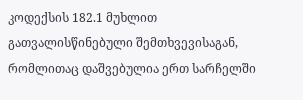კოდექსის 182.1 მუხლით გათვალისწინებული შემთხვევისაგან, რომლითაც დაშვებულია ერთ სარჩელში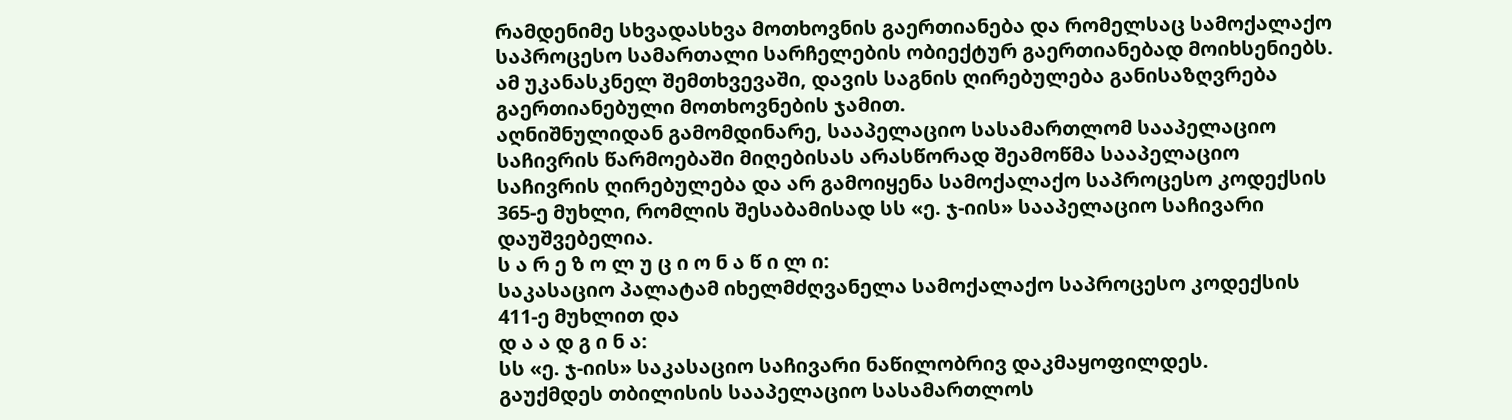რამდენიმე სხვადასხვა მოთხოვნის გაერთიანება და რომელსაც სამოქალაქო საპროცესო სამართალი სარჩელების ობიექტურ გაერთიანებად მოიხსენიებს. ამ უკანასკნელ შემთხვევაში, დავის საგნის ღირებულება განისაზღვრება გაერთიანებული მოთხოვნების ჯამით.
აღნიშნულიდან გამომდინარე, სააპელაციო სასამართლომ სააპელაციო საჩივრის წარმოებაში მიღებისას არასწორად შეამოწმა სააპელაციო საჩივრის ღირებულება და არ გამოიყენა სამოქალაქო საპროცესო კოდექსის 365-ე მუხლი, რომლის შესაბამისად სს «ე. ჯ-იის» სააპელაციო საჩივარი დაუშვებელია.
ს ა რ ე ზ ო ლ უ ც ი ო ნ ა წ ი ლ ი:
საკასაციო პალატამ იხელმძღვანელა სამოქალაქო საპროცესო კოდექსის 411-ე მუხლით და
დ ა ა დ გ ი ნ ა:
სს «ე. ჯ-იის» საკასაციო საჩივარი ნაწილობრივ დაკმაყოფილდეს.
გაუქმდეს თბილისის სააპელაციო სასამართლოს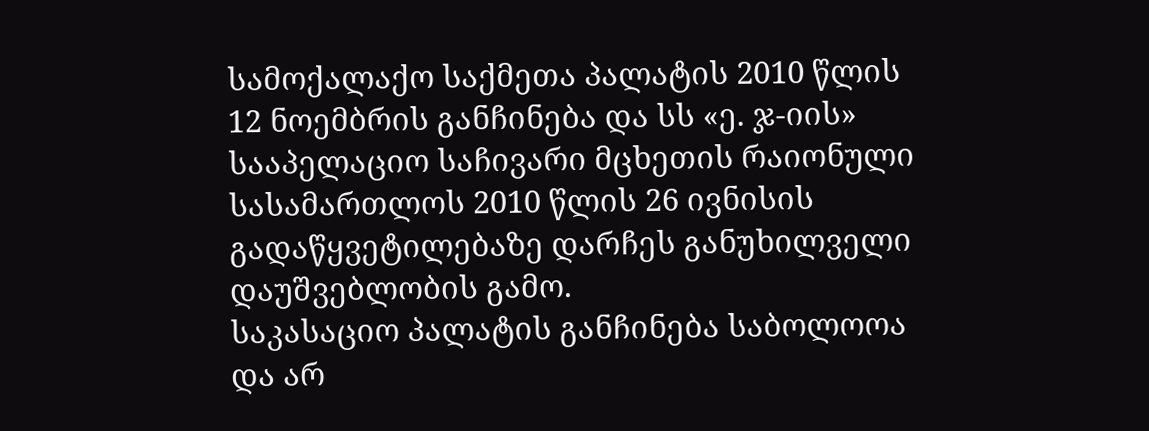სამოქალაქო საქმეთა პალატის 2010 წლის 12 ნოემბრის განჩინება და სს «ე. ჯ-იის» სააპელაციო საჩივარი მცხეთის რაიონული სასამართლოს 2010 წლის 26 ივნისის გადაწყვეტილებაზე დარჩეს განუხილველი დაუშვებლობის გამო.
საკასაციო პალატის განჩინება საბოლოოა და არ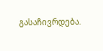გასაჩივრდება.